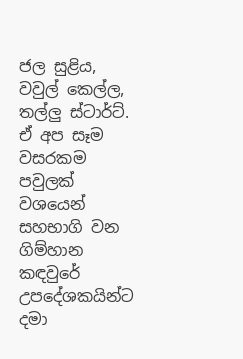ජල සුළිය, වවුල් කෙල්ල, තල්ලු ස්ටාර්ට්. ඒ අප සෑම වසරකම පවුලක් වශයෙන් සහභාගි වන ගිම්හාන කඳවුරේ උපදේශකයින්ට දමා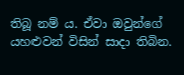තිබූ නම් ය. ඒවා ඔවුන්ගේ යහළුවන් විසින් සාදා තිබින.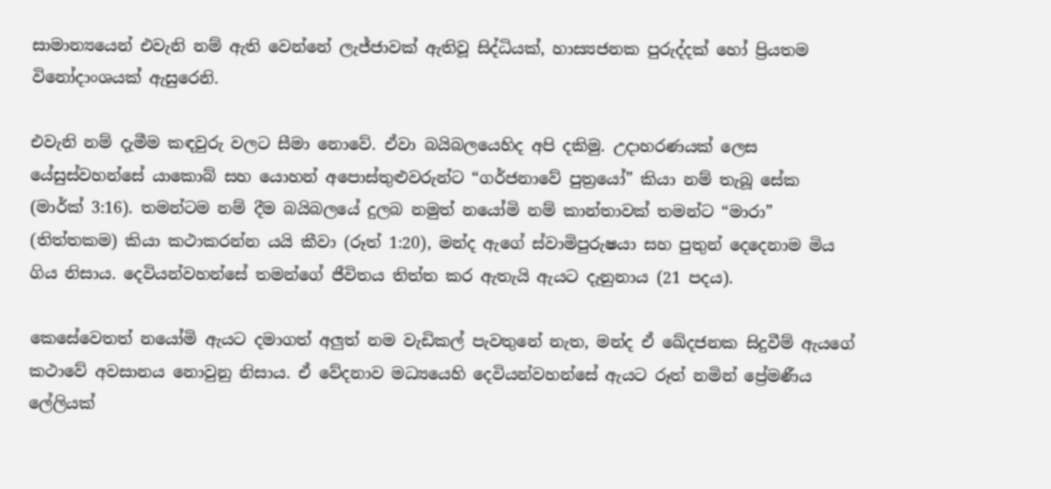සාමාන්‍යයෙන් එවැනි නම් ඇති වෙන්නේ ලැජ්ජාවක් ඇතිවූ සිද්ධියක්, හාස්‍යජනක පුරුද්දක් හෝ ප්‍රියතම විනෝදාංශයක් ඇසුරෙනි.

එවැනි නම් දැමීම කඳවුරු වලට සීමා නොවේ. ඒවා බයිබලයෙහිද අපි දකිමු. උදාහරණයක් ලෙස යේසුස්වහන්සේ යාකොබ් සහ යොහන් අපොස්තුළුවරුන්ට “ගර්ජනාවේ පුත්‍රයෝ” කියා නම් තැබූ සේක (මාර්ක් 3:16). තමන්ටම නම් දීම බයිබලයේ දුලබ නමුත් නයෝමි නම් කාන්තාවක් තමන්ට “මාරා” (තිත්තකම) කියා කථාකරන්න යයි කීවා (රූත් 1:20), මන්ද ඇගේ ස්වාමිපුරුෂයා සහ පුතුන් දෙදෙනාම මිය ගිය නිසාය. දෙවියන්වහන්සේ තමන්ගේ ජීවිතය තිත්ත කර ඇතැයි ඇයට දැනුනාය (21 පදය).

කෙසේවෙතත් නයෝමි ඇයට දමාගත් අලුත් නම වැඩිකල් පැවතුනේ නැත, මන්ද ඒ ඛේදජනක සිදුවීම් ඇයගේ කථාවේ අවසානය නොවුනු නිසාය. ඒ වේදනාව මධ්‍යයෙහි දෙවියන්වහන්සේ ඇයට රූත් නමින් ප්‍රේමණීය ලේලියක්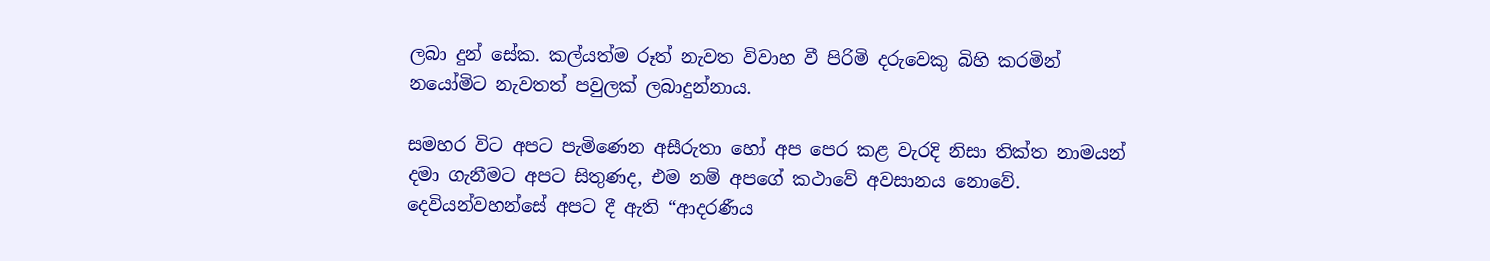ලබා දුන් සේක. කල්යත්ම රූත් නැවත විවාහ වී පිරිමි දරුවෙකු බිහි කරමින් නයෝමිට නැවතත් පවුලක් ලබාදුන්නාය.

සමහර විට අපට පැමිණෙන අසීරුතා හෝ අප පෙර කළ වැරදි නිසා තික්ත නාමයන් දමා ගැනීමට අපට සිතුණද, එම නම් අපගේ කථාවේ අවසානය නොවේ. දෙවියන්වහන්සේ අපට දී ඇති “ආදරණීය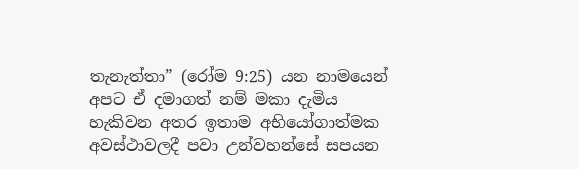තැනැත්තා” (රෝම 9:25) යන නාමයෙන් අපට ඒ දමාගත් නම් මකා දැමිය හැකිවන අතර ඉතාම අභියෝගාත්මක අවස්ථාවලදී පවා උන්වහන්සේ සපයන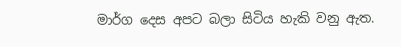මාර්ග දෙස අපට බලා සිටිය හැකි වනු ඇත.